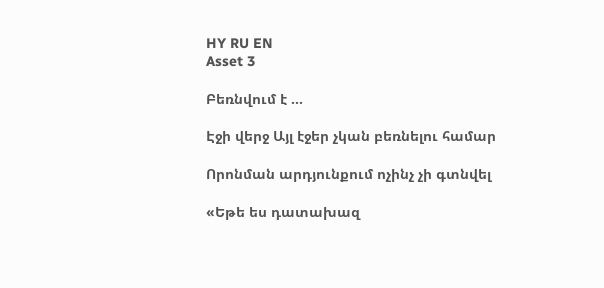HY RU EN
Asset 3

Բեռնվում է ...

Էջի վերջ Այլ էջեր չկան բեռնելու համար

Որոնման արդյունքում ոչինչ չի գտնվել

«Եթե ես դատախազ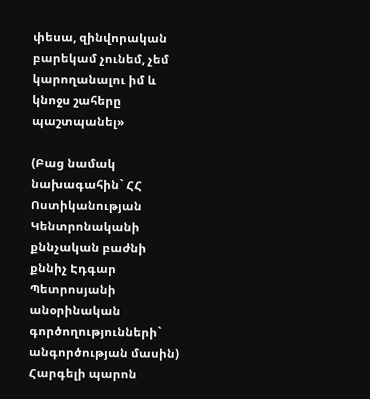փեսա, զինվորական բարեկամ չունեմ, չեմ կարողանալու իմ և կնոջս շահերը պաշտպանել»

(Բաց նամակ նախագահին` ՀՀ Ոստիկանության Կենտրոնականի քննչական բաժնի քննիչ Էդգար Պետրոսյանի անօրինական գործողությունների` անգործության մասին) Հարգելի պարոն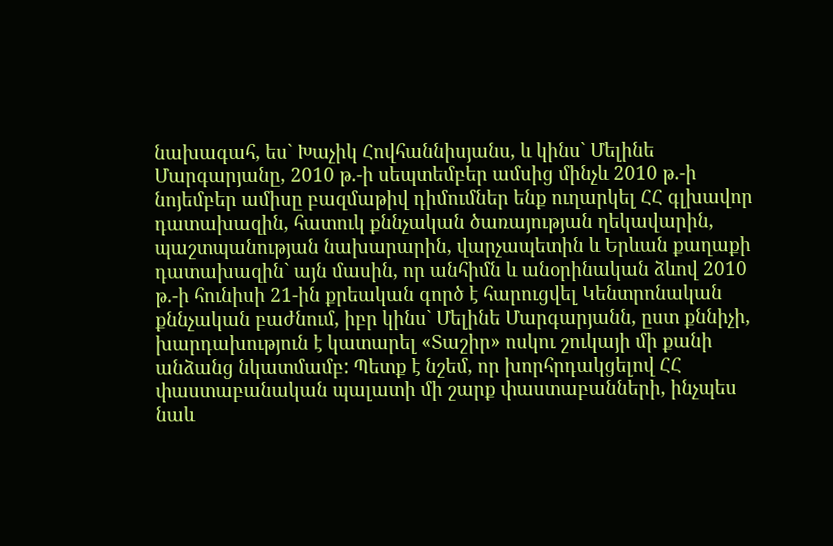նախագահ, ես` Խաչիկ Հովհաննիսյանս, և կինս` Մելինե Մարգարյանը, 2010 թ.-ի սեպտեմբեր ամսից մինչև 2010 թ.-ի նոյեմբեր ամիսը բազմաթիվ դիմումներ ենք ուղարկել ՀՀ գլխավոր դատախազին, հատուկ քննչական ծառայության ղեկավարին, պաշտպանության նախարարին, վարչապետին և Երևան քաղաքի դատախազին` այն մասին, որ անհիմն և անօրինական ձևով 2010 թ.-ի հունիսի 21-ին քրեական գործ է հարուցվել Կենտրոնական քննչական բաժնում, իբր կինս` Մելինե Մարգարյանն, ըստ քննիչի, խարդախություն է կատարել «Տաշիր» ոսկու շուկայի մի քանի անձանց նկատմամբ: Պետք է նշեմ, որ խորհրդակցելով ՀՀ փաստաբանական պալատի մի շարք փաստաբանների, ինչպես նաև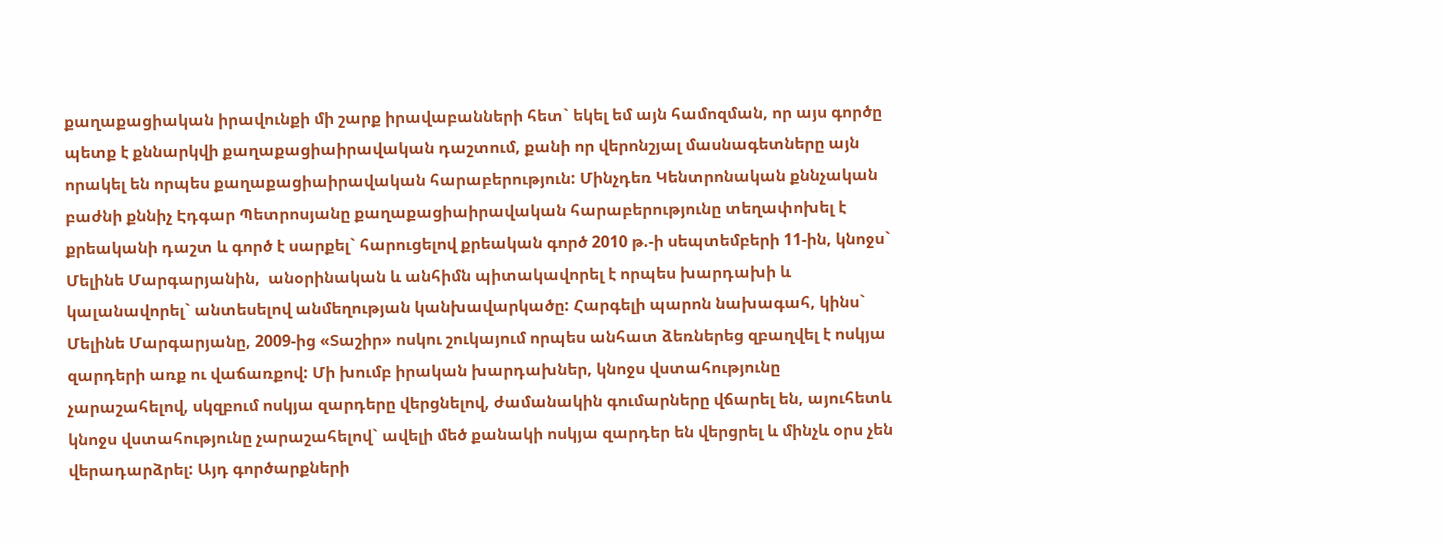քաղաքացիական իրավունքի մի շարք իրավաբանների հետ` եկել եմ այն համոզման, որ այս գործը պետք է քննարկվի քաղաքացիաիրավական դաշտում, քանի որ վերոնշյալ մասնագետները այն որակել են որպես քաղաքացիաիրավական հարաբերություն: Մինչդեռ Կենտրոնական քննչական բաժնի քննիչ Էդգար Պետրոսյանը քաղաքացիաիրավական հարաբերությունը տեղափոխել է քրեականի դաշտ և գործ է սարքել` հարուցելով քրեական գործ 2010 թ.-ի սեպտեմբերի 11-ին, կնոջս` Մելինե Մարգարյանին,  անօրինական և անհիմն պիտակավորել է որպես խարդախի և կալանավորել` անտեսելով անմեղության կանխավարկածը: Հարգելի պարոն նախագահ, կինս` Մելինե Մարգարյանը, 2009-ից «Տաշիր» ոսկու շուկայում որպես անհատ ձեռներեց զբաղվել է ոսկյա զարդերի առք ու վաճառքով: Մի խումբ իրական խարդախներ, կնոջս վստահությունը չարաշահելով, սկզբում ոսկյա զարդերը վերցնելով, ժամանակին գումարները վճարել են, այուհետև կնոջս վստահությունը չարաշահելով` ավելի մեծ քանակի ոսկյա զարդեր են վերցրել և մինչև օրս չեն վերադարձրել: Այդ գործարքների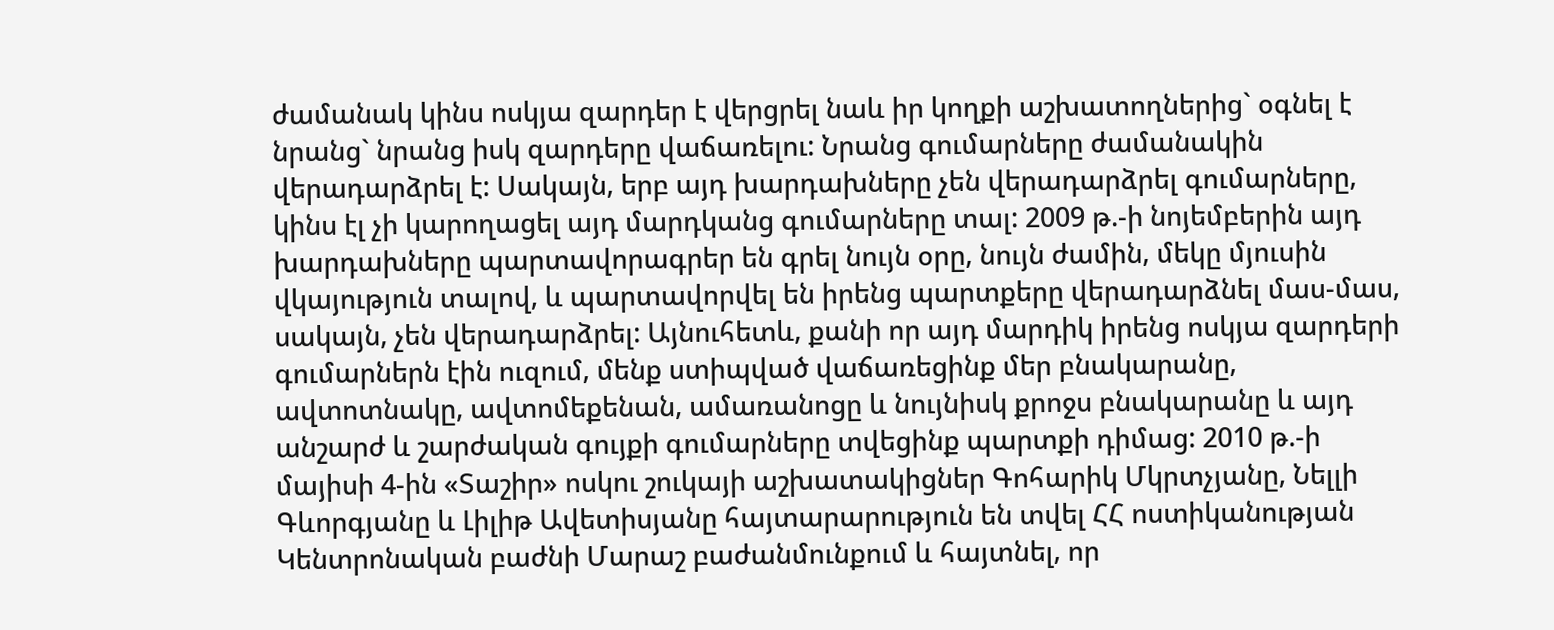ժամանակ կինս ոսկյա զարդեր է վերցրել նաև իր կողքի աշխատողներից` օգնել է նրանց` նրանց իսկ զարդերը վաճառելու: Նրանց գումարները ժամանակին վերադարձրել է: Սակայն, երբ այդ խարդախները չեն վերադարձրել գումարները, կինս էլ չի կարողացել այդ մարդկանց գումարները տալ: 2009 թ.-ի նոյեմբերին այդ խարդախները պարտավորագրեր են գրել նույն օրը, նույն ժամին, մեկը մյուսին վկայություն տալով, և պարտավորվել են իրենց պարտքերը վերադարձնել մաս-մաս, սակայն, չեն վերադարձրել: Այնուհետև, քանի որ այդ մարդիկ իրենց ոսկյա զարդերի գումարներն էին ուզում, մենք ստիպված վաճառեցինք մեր բնակարանը, ավտոտնակը, ավտոմեքենան, ամառանոցը և նույնիսկ քրոջս բնակարանը և այդ անշարժ և շարժական գույքի գումարները տվեցինք պարտքի դիմաց: 2010 թ.-ի մայիսի 4-ին «Տաշիր» ոսկու շուկայի աշխատակիցներ Գոհարիկ Մկրտչյանը, Նելլի Գևորգյանը և Լիլիթ Ավետիսյանը հայտարարություն են տվել ՀՀ ոստիկանության Կենտրոնական բաժնի Մարաշ բաժանմունքում և հայտնել, որ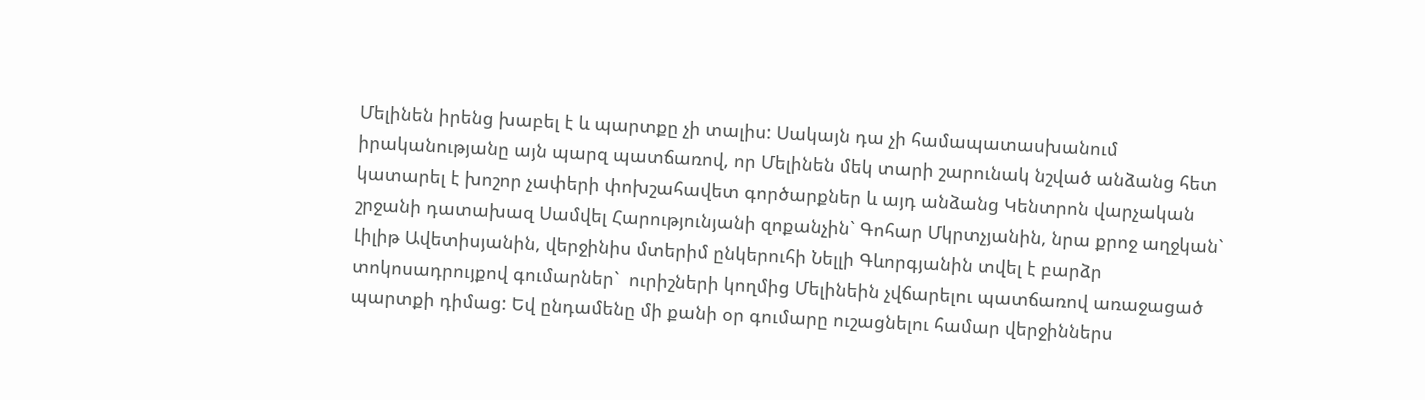Մելինեն իրենց խաբել է և պարտքը չի տալիս: Սակայն դա չի համապատասխանում իրականությանը այն պարզ պատճառով, որ Մելինեն մեկ տարի շարունակ նշված անձանց հետ կատարել է խոշոր չափերի փոխշահավետ գործարքներ և այդ անձանց Կենտրոն վարչական շրջանի դատախազ Սամվել Հարությունյանի զոքանչին` Գոհար Մկրտչյանին, նրա քրոջ աղջկան` Լիլիթ Ավետիսյանին, վերջինիս մտերիմ ընկերուհի Նելլի Գևորգյանին տվել է բարձր տոկոսադրույքով գումարներ`  ուրիշների կողմից Մելինեին չվճարելու պատճառով առաջացած պարտքի դիմաց: Եվ ընդամենը մի քանի օր գումարը ուշացնելու համար վերջիններս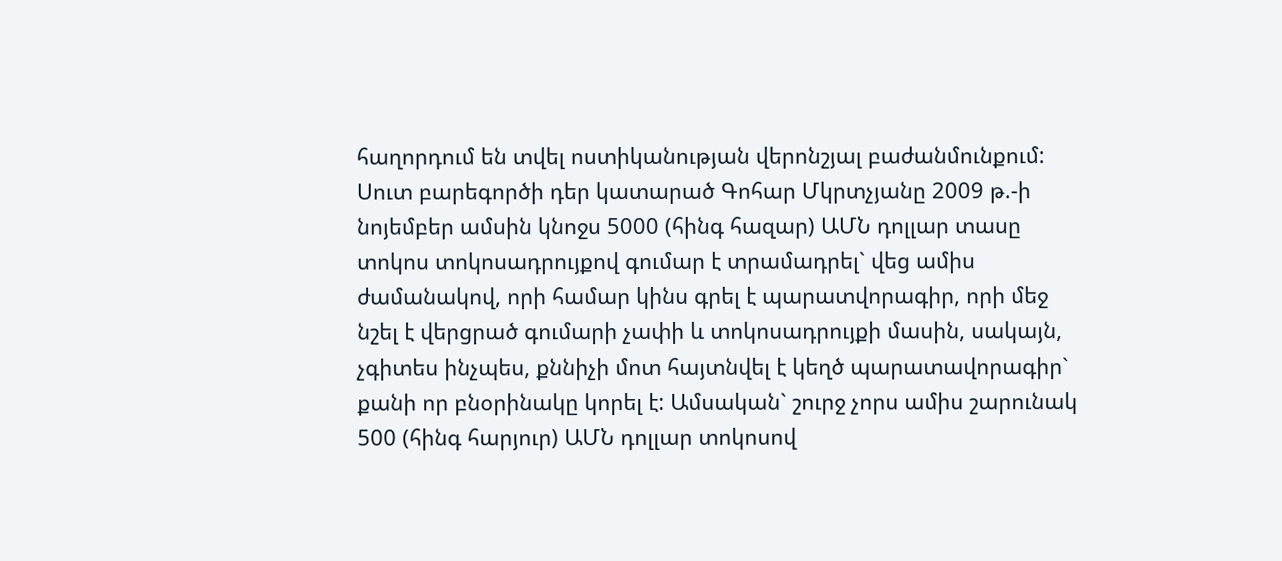հաղորդում են տվել ոստիկանության վերոնշյալ բաժանմունքում: Սուտ բարեգործի դեր կատարած Գոհար Մկրտչյանը 2009 թ.-ի նոյեմբեր ամսին կնոջս 5000 (հինգ հազար) ԱՄՆ դոլլար տասը տոկոս տոկոսադրույքով գումար է տրամադրել` վեց ամիս ժամանակով, որի համար կինս գրել է պարատվորագիր, որի մեջ նշել է վերցրած գումարի չափի և տոկոսադրույքի մասին, սակայն, չգիտես ինչպես, քննիչի մոտ հայտնվել է կեղծ պարատավորագիր` քանի որ բնօրինակը կորել է: Ամսական` շուրջ չորս ամիս շարունակ 500 (հինգ հարյուր) ԱՄՆ դոլլար տոկոսով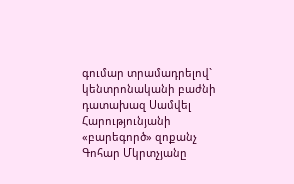գումար տրամադրելով` կենտրոնականի բաժնի դատախազ Սամվել Հարությունյանի «բարեգործ» զոքանչ Գոհար Մկրտչյանը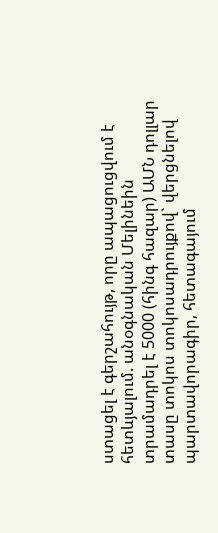ստացել է գերշահույթ, որը ապացուցվում է հետևյալում. անօգնական Մելինեին տրամադրել է 5000 (հինգ հազար) ԱՄՆ դոլլար տասը տոկոս տոկոսադրույքով` վերցնելով պարտավորագիր, հետագայում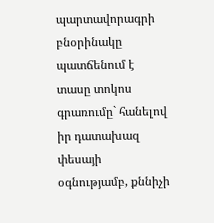պարտավորագրի բնօրինակը պատճենում է տասը տոկոս գրառումը` հանելով իր դատախազ փեսայի օգնությամբ, քննիչի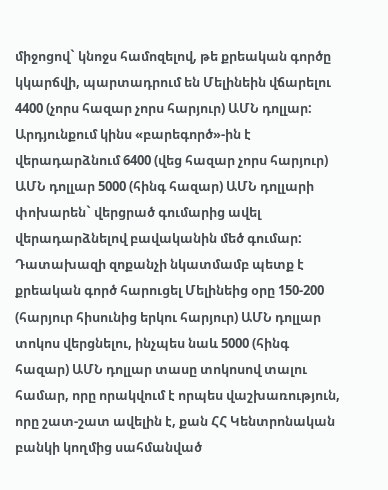միջոցով` կնոջս համոզելով, թե քրեական գործը կկարճվի, պարտադրում են Մելինեին վճարելու 4400 (չորս հազար չորս հարյուր) ԱՄՆ դոլլար: Արդյունքում կինս «բարեգործ»-ին է վերադարձնում 6400 (վեց հազար չորս հարյուր) ԱՄՆ դոլլար 5000 (հինգ հազար) ԱՄՆ դոլլարի փոխարեն` վերցրած գումարից ավել վերադարձնելով բավականին մեծ գումար: Դատախազի զոքանչի նկատմամբ պետք է քրեական գործ հարուցել Մելինեից օրը 150-200 (հարյուր հիսունից երկու հարյուր) ԱՄՆ դոլլար տոկոս վերցնելու, ինչպես նաև 5000 (հինգ հազար) ԱՄՆ դոլլար տասը տոկոսով տալու համար, որը որակվում է որպես վաշխառություն, որը շատ-շատ ավելին է, քան ՀՀ Կենտրոնական բանկի կողմից սահմանված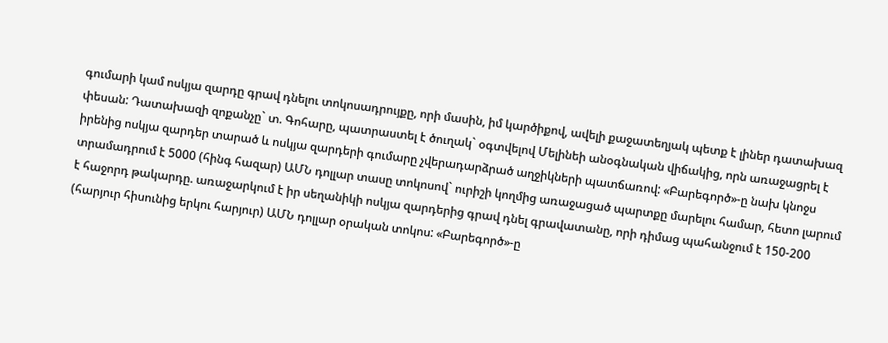գումարի կամ ոսկյա զարդը գրավ դնելու տոկոսադրույքը, որի մասին, իմ կարծիքով, ավելի քաջատեղյակ պետք է լիներ դատախազ փեսան: Դատախազի զոքանչը` տ. Գոհարը, պատրաստել է ծուղակ` օգտվելով Մելինեի անօգնական վիճակից, որն առաջացրել է իրենից ոսկյա զարդեր տարած և ոսկյա զարդերի գումարը չվերադարձրած աղջիկների պատճառով: «Բարեգործ»-ը նախ կնոջս տրամադրում է 5000 (հինգ հազար) ԱՄՆ դոլլար տասը տոկոսով` ուրիշի կողմից առաջացած պարտքը մարելու համար, հետո լարում է հաջորդ թակարդը. առաջարկում է իր սեղանիկի ոսկյա զարդերից գրավ դնել գրավատանը, որի դիմաց պահանջում է 150-200 (հարյուր հիսունից երկու հարյուր) ԱՄՆ դոլլար օրական տոկոս: «Բարեգործ»-ը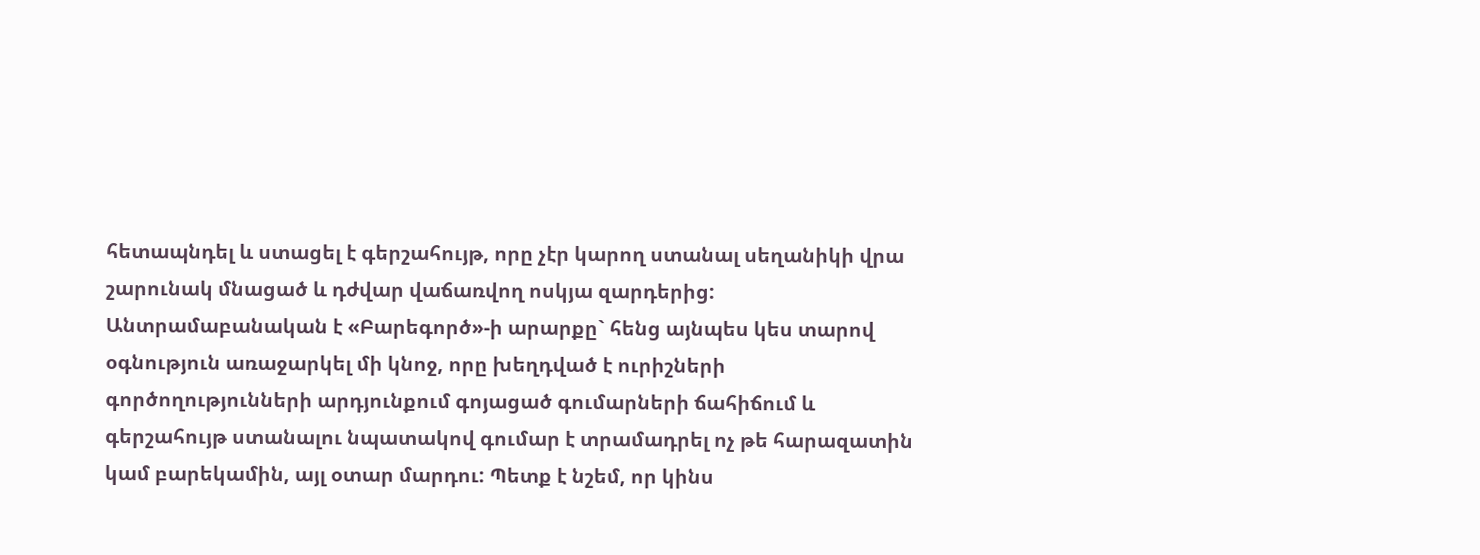հետապնդել և ստացել է գերշահույթ, որը չէր կարող ստանալ սեղանիկի վրա շարունակ մնացած և դժվար վաճառվող ոսկյա զարդերից: Անտրամաբանական է «Բարեգործ»-ի արարքը` հենց այնպես կես տարով օգնություն առաջարկել մի կնոջ, որը խեղդված է ուրիշների գործողությունների արդյունքում գոյացած գումարների ճահիճում և գերշահույթ ստանալու նպատակով գումար է տրամադրել ոչ թե հարազատին կամ բարեկամին, այլ օտար մարդու: Պետք է նշեմ, որ կինս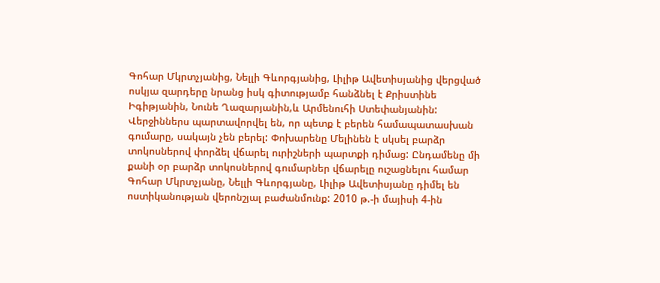Գոհար Մկրտչյանից, Նելլի Գևորգյանից, Լիլիթ Ավետիսյանից վերցված ոսկյա զարդերը նրանց իսկ գիտությամբ հանձնել է Քրիստինե Իգիթյանին, Նունե Ղազարյանին,և Արմենուհի Ստեփանյանին: Վերջիններս պարտավորվել են, որ պետք է բերեն համապատասխան գումարը, սակայն չեն բերել: Փոխարենը Մելինեն է սկսել բարձր տոկոսներով փորձել վճարել ուրիշների պարտքի դիմաց: Ընդամենը մի քանի օր բարձր տոկոսներով գումարներ վճարելը ուշացնելու համար Գոհար Մկրտչյանը, Նելլի Գևորգյանը, Լիլիթ Ավետիսյանը դիմել են ոստիկանության վերոնշյալ բաժանմունք: 2010 թ.-ի մայիսի 4-ին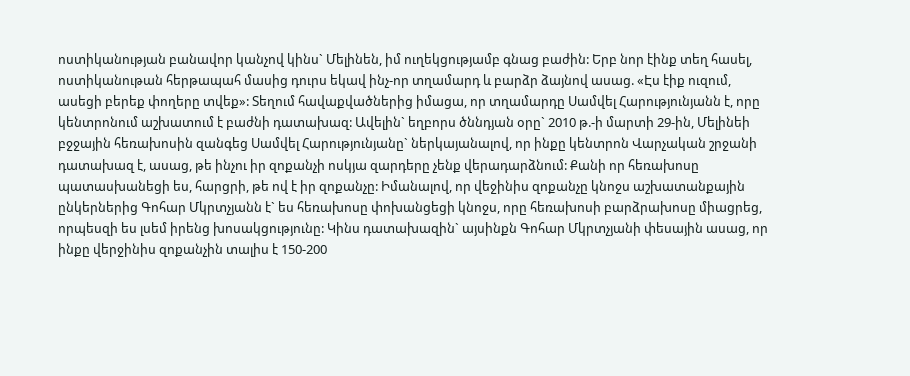ոստիկանության բանավոր կանչով կինս` Մելինեն, իմ ուղեկցությամբ գնաց բաժին: Երբ նոր էինք տեղ հասել, ոստիկանութան հերթապահ մասից դուրս եկավ ինչ-որ տղամարդ և բարձր ձայնով ասաց. «Էս էիք ուզում, ասեցի բերեք փողերը տվեք»: Տեղում հավաքվածներից իմացա, որ տղամարդը Սամվել Հարությունյանն է, որը կենտրոնում աշխատում է բաժնի դատախազ: Ավելին` եղբորս ծննդյան օրը` 2010 թ.-ի մարտի 29-ին, Մելինեի բջջային հեռախոսին զանգեց Սամվել Հարությունյանը` ներկայանալով, որ ինքը կենտրոն Վարչական շրջանի դատախազ է, ասաց, թե ինչու իր զոքանչի ոսկյա զարդերը չենք վերադարձնում: Քանի որ հեռախոսը պատասխանեցի ես, հարցրի, թե ով է իր զոքանչը: Իմանալով, որ վեջինիս զոքանչը կնոջս աշխատանքային ընկերներից Գոհար Մկրտչյանն է` ես հեռախոսը փոխանցեցի կնոջս, որը հեռախոսի բարձրախոսը միացրեց, որպեսզի ես լսեմ իրենց խոսակցությունը: Կինս դատախազին` այսինքն Գոհար Մկրտչյանի փեսային ասաց, որ ինքը վերջինիս զոքանչին տալիս է 150-200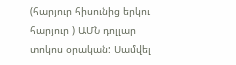(հարյուր հիսունից երկու հարյուր ) ԱՄՆ դոլլար տոկոս օրական: Սամվել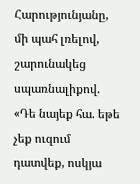Հարությունյանը, մի պահ լռելով, շարունակեց սպառնալիքով. «Դե նայեք հա. եթե չեք ուզում դատվեք, ոսկյա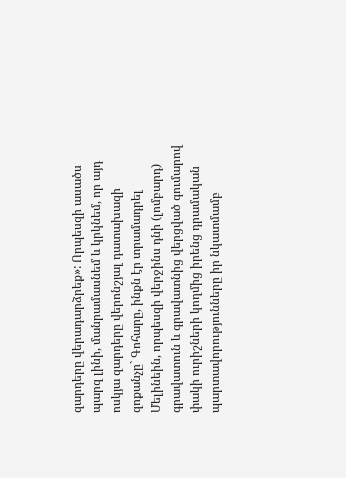զարդերը վերադարձրեք»: Որպեսզի ասածս պարզ լինի, մանրամասնեմ և կրկնեմ, որ այդ ոսկյա զարդերը վերոնշյալ դատախազի զոքանչը` Գոհարը, ինքն էր տրամադրել Մելինեին, որպեսզի վերջինս դնի (լոմբարդ) գրավատուն և գրավատնից վերցված գումարով փակի ուրիշների կողմից իրենց դրամական պարտավորությունները իր նկատմամբ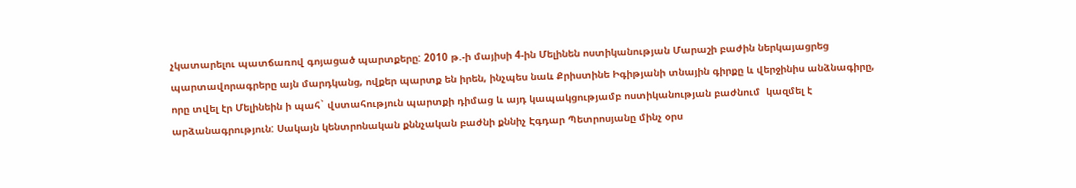չկատարելու պատճառով գոյացած պարտքերը: 2010 թ.-ի մայիսի 4-ին Մելինեն ոստիկանության Մարաշի բաժին ներկայացրեց պարտավորագրերը այն մարդկանց, ովքեր պարտք են իրեն, ինչպես նաև Քրիստինե Իգիթյանի տնային գիրքը և վերջինիս անձնագիրը, որը տվել էր Մելինեին ի պահ` վստահություն պարտքի դիմաց և այդ կապակցությամբ ոստիկանության բաժնում  կազմել է արձանագրություն: Սակայն կենտրոնական քննչական բաժնի քննիչ Էգդար Պետրոսյանը մինչ օրս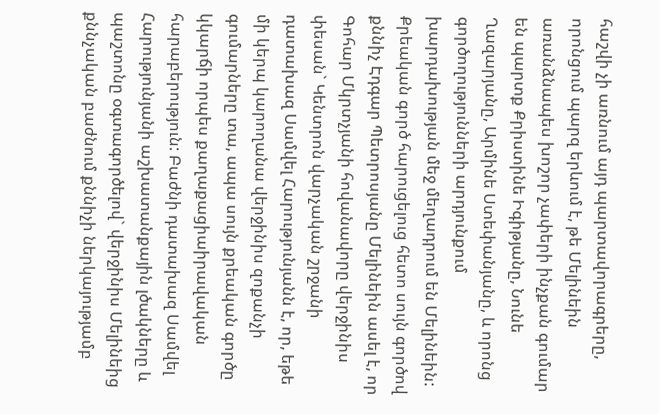հաշվի չի առնում այդ պարտավորագրերը, որոնցում պարզ երևում է, թե Մելինեին առանձնապես խոշոր չափերի ինչքան գումար են պարտք Քրիստինե Իգիթյանը, Նունե Ղազարյանը, Արմինե Ստեփանյանը, և որոնց գործողությունների արդյունքում խարդախության մեջ մեղադրում են Մելինեին: Քրեական գործ հարուցելուց հետո սույն գործով քննիչ Էդգար Պետրոսյանը Մելինեին ասել է, որ Գոհար Մկրտչյանի հովանավորը վերջինիս փեսան` Կենտրոն վարչական շրջանի դատախազ Սամվել Հարությունյանն է, որ, եթե մի կերպ կարողանա վերջինիս զոքանչի գումարները տա, ապա սույն քրեական գործը կկարճի որպես քաղաքացիաիրավական հարաբերություն: Բաժնի դատախազ Սամվել Հարությունյանի աշխատանքային լծակները և պաշտոնը օգտագործելով` վերջինիս Մելինեից քննչական բաժնում քննիչի ներկայությամբ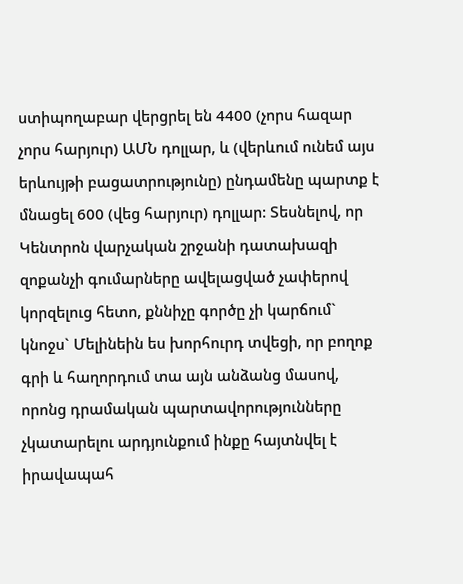ստիպողաբար վերցրել են 4400 (չորս հազար չորս հարյուր) ԱՄՆ դոլլար, և (վերևում ունեմ այս երևույթի բացատրությունը) ընդամենը պարտք է մնացել 600 (վեց հարյուր) դոլլար: Տեսնելով, որ Կենտրոն վարչական շրջանի դատախազի զոքանչի գումարները ավելացված չափերով կորզելուց հետո, քննիչը գործը չի կարճում` կնոջս` Մելինեին ես խորհուրդ տվեցի, որ բողոք գրի և հաղորդում տա այն անձանց մասով, որոնց դրամական պարտավորությունները չկատարելու արդյունքում ինքը հայտնվել է իրավապահ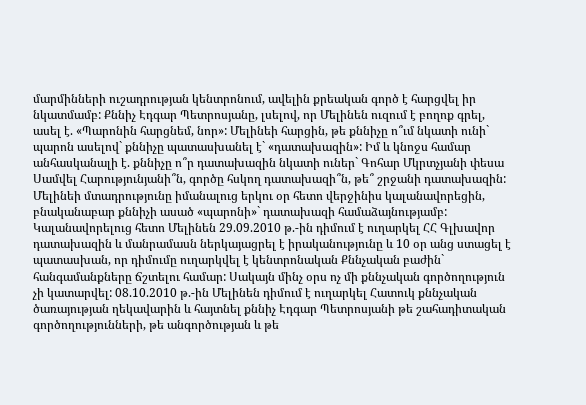մարմինների ուշադրության կենտրոնում, ավելին քրեական գործ է հարցվել իր նկատմամբ: Քննիչ Էդգար Պետրոսյանը, լսելով, որ Մելինեն ուզում է բողոք գրել, ասել է. «Պարոնին հարցնեմ, նոր»: Մելինեի հարցին, թե քննիչը ո՞ւմ նկատի ունի` պարոն ասելով` քննիչը պատասխանել է` «դատախազին»: Իմ և կնոջս համար անհասկանալի է. քննիչը ո՞ր դատախազին նկատի ուներ` Գոհար Մկրտչյանի փեսա Սամվել Հարությունյանի՞ն, գործը հսկող դատախազի՞ն, թե՞ շրջանի դատախազին: Մելինեի մտադրությունը իմանալուց երկու օր հետո վերջինիս կալանավորեցին, բնականաբար քննիչի ասած «պարոնի»` դատախազի համաձայնությամբ: Կալանավորելուց հետո Մելինեն 29.09.2010 թ.-ին դիմում է ուղարկել ՀՀ Գլխավոր դատախազին և մանրամասն ներկայացրել է իրականությունը և 10 օր անց ստացել է պատասխան, որ դիմումը ուղարկվել է կենտրոնական Քննչական բաժին` հանգամանքները ճշտելու համար: Սակայն մինչ օրս ոչ մի քննչական գործողություն չի կատարվել: 08.10.2010 թ.-ին Մելինեն դիմում է ուղարկել Հատուկ քննչական ծառայության ղեկավարին և հայտնել քննիչ Էդգար Պետրոսյանի թե շահադիտական գործողությունների, թե անգործության և թե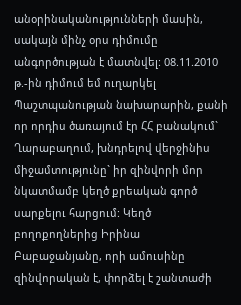անօրինականությունների մասին, սակայն մինչ օրս դիմումը անգործության է մատնվել: 08.11.2010 թ.-ին դիմում եմ ուղարկել Պաշտպանության նախարարին, քանի որ որդիս ծառայում էր ՀՀ բանակում` Ղարաբաղում, խնդրելով վերջինիս միջամտությունը` իր զինվորի մոր նկատմամբ կեղծ քրեական գործ սարքելու հարցում: Կեղծ բողոքողներից Իրինա Բաբաջանյանը, որի ամուսինը զինվորական է, փորձել է շանտաժի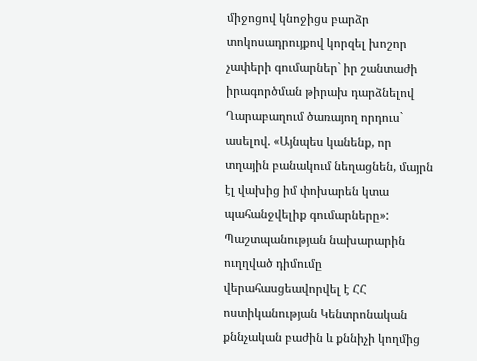միջոցով կնոջիցս բարձր տոկոսադրույքով կորզել խոշոր չափերի գումարներ` իր շանտաժի իրագործման թիրախ դարձնելով Ղարաբաղում ծառայող որդուս` ասելով. «Այնպես կանենք, որ տղային բանակում նեղացնեն, մայրն էլ վախից իմ փոխարեն կտա պահանջվելիք գումարները»: Պաշտպանության նախարարին ուղղված դիմումը վերահասցեավորվել է ՀՀ ոստիկանության Կենտրոնական քննչական բաժին և քննիչի կողմից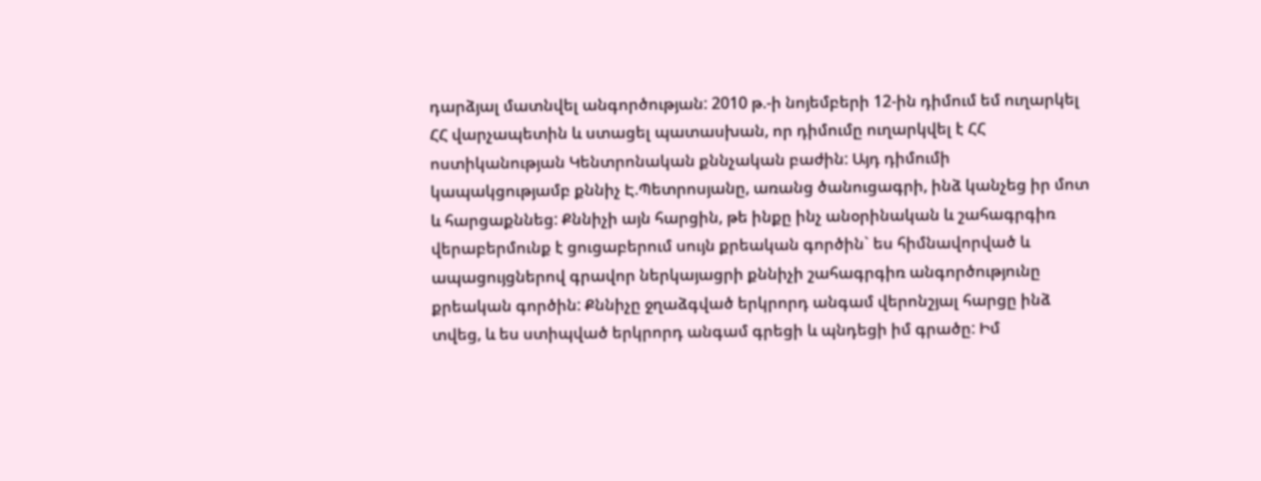դարձյալ մատնվել անգործության: 2010 թ.-ի նոյեմբերի 12-ին դիմում եմ ուղարկել ՀՀ վարչապետին և ստացել պատասխան, որ դիմումը ուղարկվել է ՀՀ ոստիկանության Կենտրոնական քննչական բաժին: Այդ դիմումի կապակցությամբ քննիչ Է.Պետրոսյանը, առանց ծանուցագրի, ինձ կանչեց իր մոտ և հարցաքննեց: Քննիչի այն հարցին, թե ինքը ինչ անօրինական և շահագրգիռ վերաբերմունք է ցուցաբերում սույն քրեական գործին` ես հիմնավորված և ապացույցներով գրավոր ներկայացրի քննիչի շահագրգիռ անգործությունը քրեական գործին: Քննիչը ջղաձգված երկրորդ անգամ վերոնշյալ հարցը ինձ տվեց, և ես ստիպված երկրորդ անգամ գրեցի և պնդեցի իմ գրածը: Իմ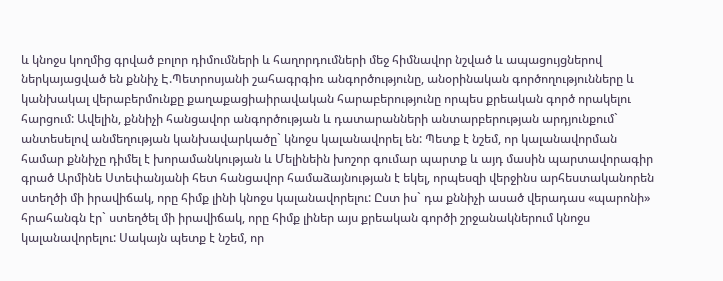և կնոջս կողմից գրված բոլոր դիմումների և հաղորդումների մեջ հիմնավոր նշված և ապացույցներով ներկայացված են քննիչ Է.Պետրոսյանի շահագրգիռ անգործությունը, անօրինական գործողությունները և կանխակալ վերաբերմունքը քաղաքացիաիրավական հարաբերությունը որպես քրեական գործ որակելու հարցում: Ավելին, քննիչի հանցավոր անգործության և դատարանների անտարբերության արդյունքում` անտեսելով անմեղության կանխավարկածը` կնոջս կալանավորել են: Պետք է նշեմ, որ կալանավորման համար քննիչը դիմել է խորամանկության և Մելինեին խոշոր գումար պարտք և այդ մասին պարտավորագիր գրած Արմինե Ստեփանյանի հետ հանցավոր համաձայնության է եկել, որպեսզի վերջինս արհեստականորեն ստեղծի մի իրավիճակ, որը հիմք լինի կնոջս կալանավորելու: Ըստ իս` դա քննիչի ասած վերադաս «պարոնի»  հրահանգն էր` ստեղծել մի իրավիճակ, որը հիմք լիներ այս քրեական գործի շրջանակներում կնոջս կալանավորելու: Սակայն պետք է նշեմ, որ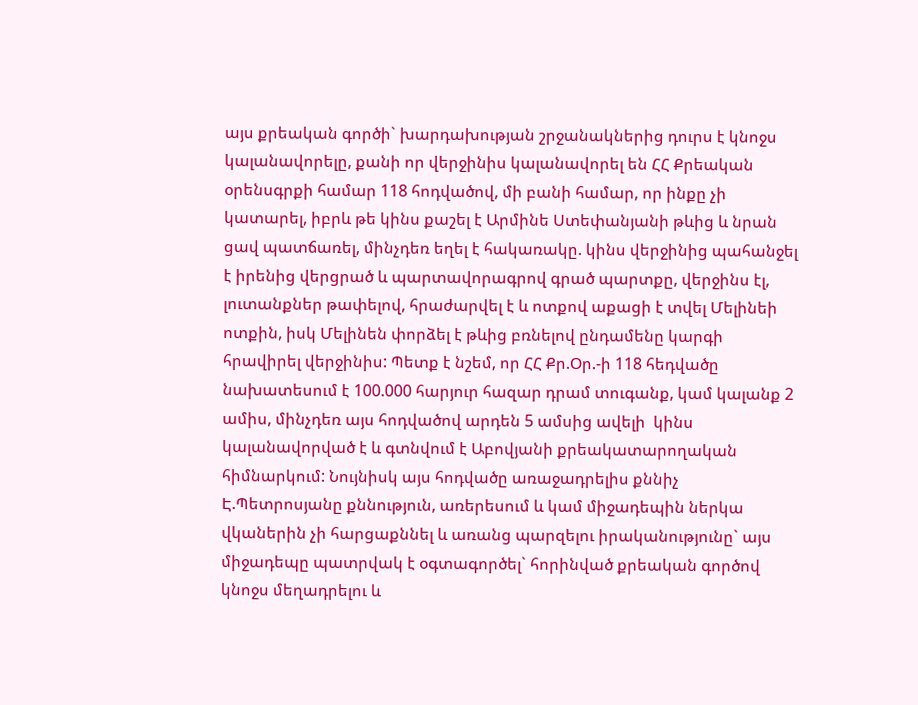այս քրեական գործի` խարդախության շրջանակներից դուրս է կնոջս կալանավորելը, քանի որ վերջինիս կալանավորել են ՀՀ Քրեական օրենսգրքի համար 118 հոդվածով, մի բանի համար, որ ինքը չի կատարել, իբրև թե կինս քաշել է Արմինե Ստեփանյանի թևից և նրան ցավ պատճառել, մինչդեռ եղել է հակառակը. կինս վերջինից պահանջել է իրենից վերցրած և պարտավորագրով գրած պարտքը, վերջինս էլ, լուտանքներ թափելով, հրաժարվել է և ոտքով աքացի է տվել Մելինեի ոտքին, իսկ Մելինեն փորձել է թևից բռնելով ընդամենը կարգի հրավիրել վերջինիս: Պետք է նշեմ, որ ՀՀ Քր.Օր.-ի 118 հեդվածը նախատեսում է 100.000 հարյուր հազար դրամ տուգանք, կամ կալանք 2 ամիս, մինչդեռ այս հոդվածով արդեն 5 ամսից ավելի  կինս կալանավորված է և գտնվում է Աբովյանի քրեակատարողական հիմնարկում: Նույնիսկ այս հոդվածը առաջադրելիս քննիչ Է.Պետրոսյանը քննություն, առերեսում և կամ միջադեպին ներկա վկաներին չի հարցաքննել և առանց պարզելու իրականությունը` այս միջադեպը պատրվակ է օգտագործել` հորինված քրեական գործով կնոջս մեղադրելու և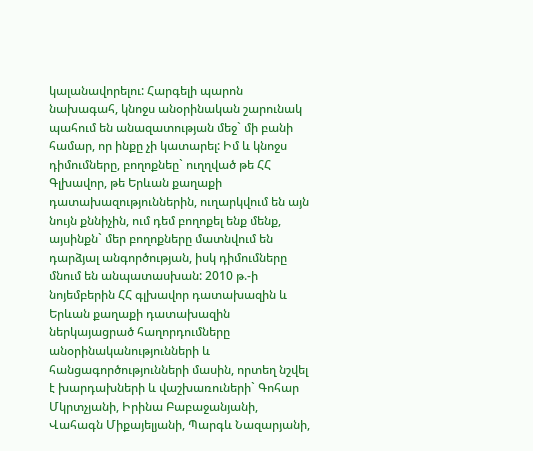կալանավորելու: Հարգելի պարոն նախագահ, կնոջս անօրինական շարունակ պահում են անազատության մեջ` մի բանի համար, որ ինքը չի կատարել: Իմ և կնոջս դիմումները, բողոքնեը` ուղղված թե ՀՀ Գլխավոր, թե Երևան քաղաքի դատախազություններին, ուղարկվում են այն նույն քննիչին, ում դեմ բողոքել ենք մենք, այսինքն` մեր բողոքները մատնվում են դարձյալ անգործության, իսկ դիմումները մնում են անպատասխան: 2010 թ.-ի նոյեմբերին ՀՀ գլխավոր դատախազին և Երևան քաղաքի դատախազին ներկայացրած հաղորդումները անօրինականությունների և հանցագործությունների մասին, որտեղ նշվել է խարդախների և վաշխառուների` Գոհար Մկրտչյանի, Իրինա Բաբաջանյանի, Վահագն Միքայելյանի, Պարգև Նազարյանի,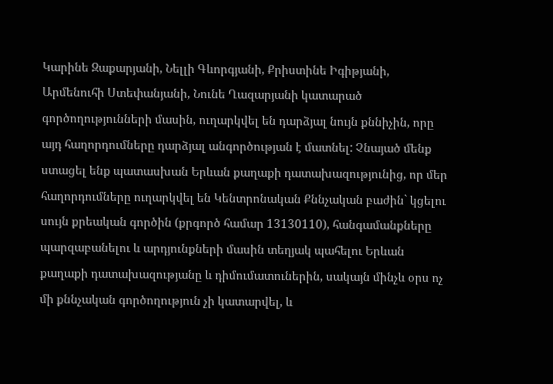Կարինե Զաքարյանի, Նելլի Գևորգյանի, Քրիստինե Իգիթյանի, Արմենուհի Ստեփանյանի, Նունե Ղազարյանի կատարած գործողությունների մասին, ուղարկվել են դարձյալ նույն քննիչին, որը այդ հաղորդումները դարձյալ անգործության է մատնել: Չնայած մենք ստացել ենք պատասխան Երևան քաղաքի դատախազությունից, որ մեր հաղորդումները ուղարկվել են Կենտրոնական Քննչական բաժին` կցելու սույն քրեական գործին (քրգործ համար 13130110), հանգամանքները պարզաբանելու և արդյունքների մասին տեղյակ պահելու Երևան քաղաքի դատախազությանը և դիմումատուներին, սակայն մինչև օրս ոչ մի քննչական գործողություն չի կատարվել, և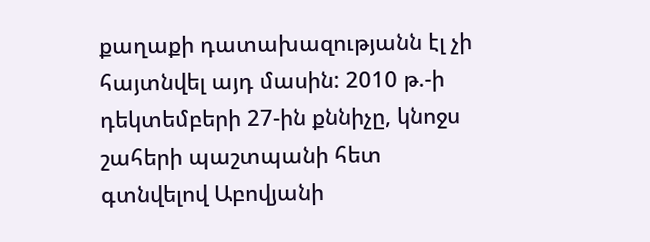քաղաքի դատախազությանն էլ չի հայտնվել այդ մասին: 2010 թ.-ի դեկտեմբերի 27-ին քննիչը, կնոջս շահերի պաշտպանի հետ գտնվելով Աբովյանի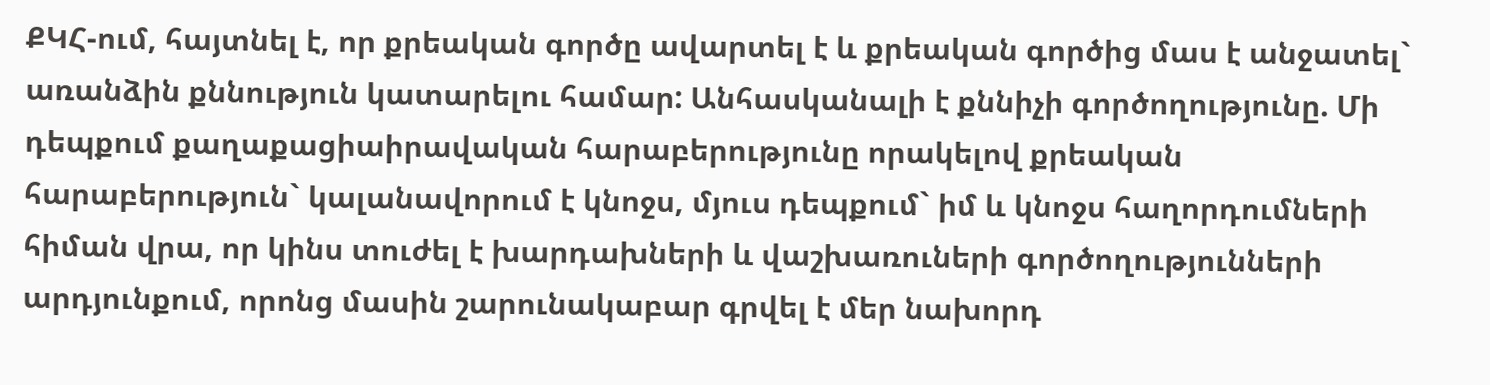ՔԿՀ-ում, հայտնել է, որ քրեական գործը ավարտել է և քրեական գործից մաս է անջատել` առանձին քննություն կատարելու համար: Անհասկանալի է քննիչի գործողությունը. Մի դեպքում քաղաքացիաիրավական հարաբերությունը որակելով քրեական հարաբերություն` կալանավորում է կնոջս, մյուս դեպքում` իմ և կնոջս հաղորդումների հիման վրա, որ կինս տուժել է խարդախների և վաշխառուների գործողությունների արդյունքում, որոնց մասին շարունակաբար գրվել է մեր նախորդ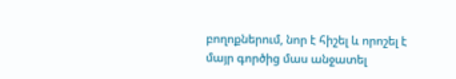բողոքներում, նոր է հիշել և որոշել է մայր գործից մաս անջատել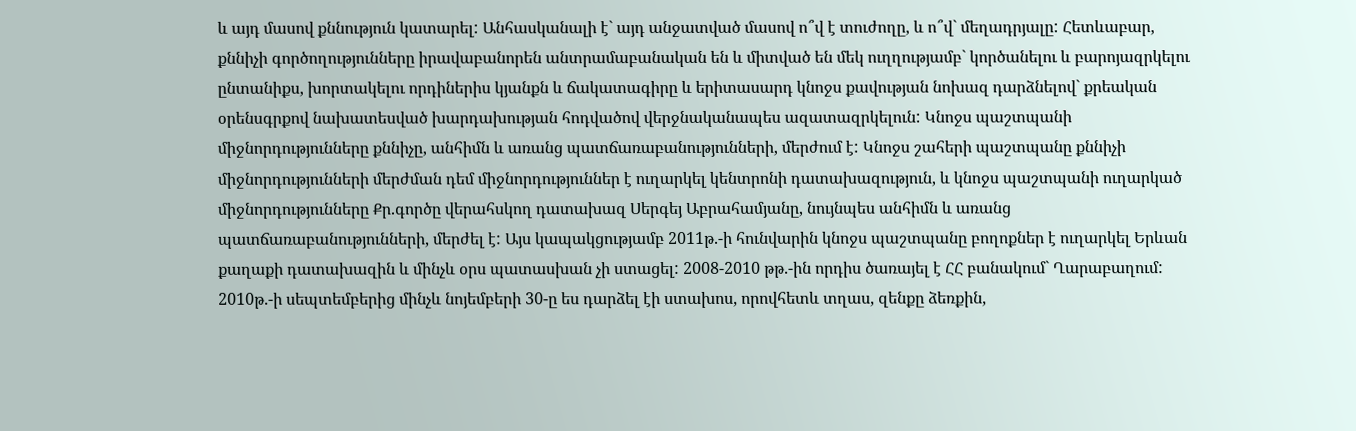և այդ մասով քննություն կատարել: Անհասկանալի է` այդ անջատված մասով ո՞վ է տուժողը, և ո՞վ` մեղադրյալը: Հետևաբար, քննիչի գործողությունները իրավաբանորեն անտրամաբանական են և միտված են մեկ ուղղությամբ` կործանելու և բարոյազրկելու ընտանիքս, խորտակելու որդիներիս կյանքն և ճակատագիրը և երիտասարդ կնոջս քավության նոխազ դարձնելով` քրեական օրենսգրքով նախատեսված խարդախության հոդվածով վերջնականապես ազատազրկելուն: Կնոջս պաշտպանի միջնորդությունները քննիչը, անհիմն և առանց պատճառաբանությունների, մերժում է: Կնոջս շահերի պաշտպանը քննիչի միջնորդությունների մերժման դեմ միջնորդություններ է ուղարկել կենտրոնի դատախազություն, և կնոջս պաշտպանի ուղարկած միջնորդությունները Քր.գործը վերահսկող դատախազ Սերգեյ Աբրահամյանը, նույնպես անհիմն և առանց պատճառաբանությունների, մերժել է: Այս կապակցությամբ 2011թ.-ի հունվարին կնոջս պաշտպանը բողոքներ է ուղարկել Երևան քաղաքի դատախազին և մինչև օրս պատասխան չի ստացել: 2008-2010 թթ.-ին որդիս ծառայել է ՀՀ բանակում` Ղարաբաղում: 2010թ.-ի սեպտեմբերից մինչև նոյեմբերի 30-ը ես դարձել էի ստախոս, որովհետև տղաս, զենքը ձեռքին,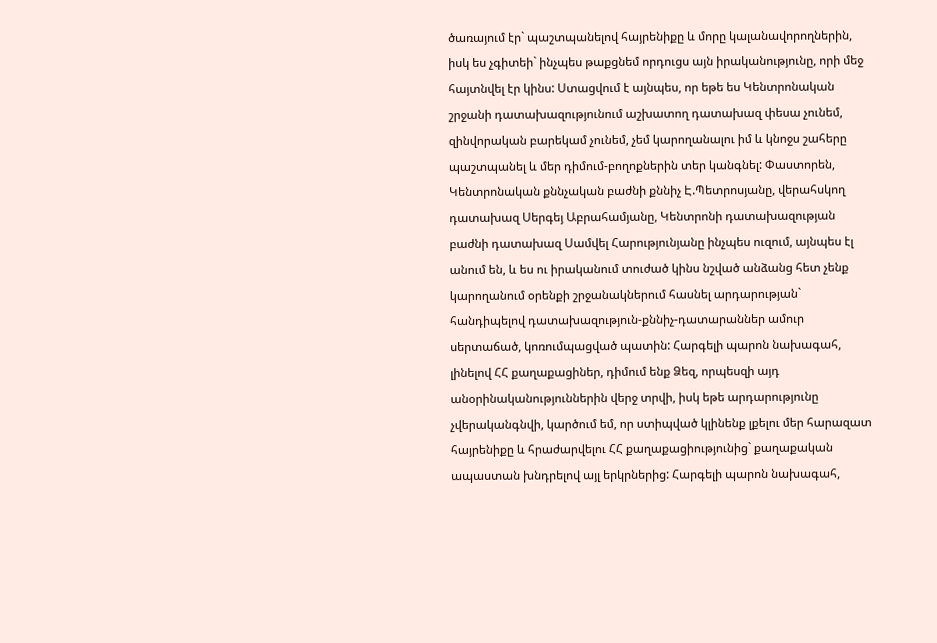ծառայում էր` պաշտպանելով հայրենիքը և մորը կալանավորողներին, իսկ ես չգիտեի` ինչպես թաքցնեմ որդուցս այն իրականությունը, որի մեջ հայտնվել էր կինս: Ստացվում է այնպես, որ եթե ես Կենտրոնական շրջանի դատախազությունում աշխատող դատախազ փեսա չունեմ, զինվորական բարեկամ չունեմ, չեմ կարողանալու իմ և կնոջս շահերը պաշտպանել և մեր դիմում-բողոքներին տեր կանգնել: Փաստորեն, Կենտրոնական քննչական բաժնի քննիչ Է.Պետրոսյանը, վերահսկող դատախազ Սերգեյ Աբրահամյանը, Կենտրոնի դատախազության բաժնի դատախազ Սամվել Հարությունյանը ինչպես ուզում, այնպես էլ անում են, և ես ու իրականում տուժած կինս նշված անձանց հետ չենք կարողանում օրենքի շրջանակներում հասնել արդարության` հանդիպելով դատախազություն-քննիչ-դատարաններ ամուր սերտաճած, կոռումպացված պատին: Հարգելի պարոն նախագահ, լինելով ՀՀ քաղաքացիներ, դիմում ենք Ձեզ, որպեսզի այդ անօրինականություններին վերջ տրվի, իսկ եթե արդարությունը չվերականգնվի, կարծում եմ, որ ստիպված կլինենք լքելու մեր հարազատ հայրենիքը և հրաժարվելու ՀՀ քաղաքացիությունից` քաղաքական ապաստան խնդրելով այլ երկրներից: Հարգելի պարոն նախագահ,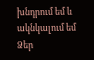խնդրում եմ և ակնկալում եմ Ձեր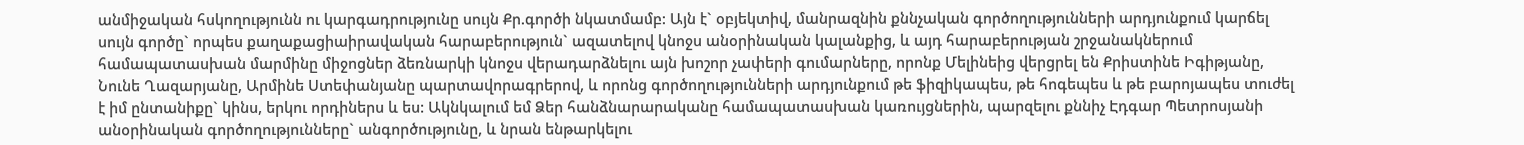անմիջական հսկողությունն ու կարգադրությունը սույն Քր.գործի նկատմամբ: Այն է` օբյեկտիվ, մանրազնին քննչական գործողությունների արդյունքում կարճել սույն գործը` որպես քաղաքացիաիրավական հարաբերություն` ազատելով կնոջս անօրինական կալանքից, և այդ հարաբերության շրջանակներում համապատասխան մարմինը միջոցներ ձեռնարկի կնոջս վերադարձնելու այն խոշոր չափերի գումարները, որոնք Մելինեից վերցրել են Քրիստինե Իգիթյանը, Նունե Ղազարյանը, Արմինե Ստեփանյանը պարտավորագրերով, և որոնց գործողությունների արդյունքում թե ֆիզիկապես, թե հոգեպես և թե բարոյապես տուժել է իմ ընտանիքը` կինս, երկու որդիներս և ես: Ակնկալում եմ Ձեր հանձնարարականը համապատասխան կառույցներին, պարզելու քննիչ Էդգար Պետրոսյանի անօրինական գործողությունները` անգործությունը, և նրան ենթարկելու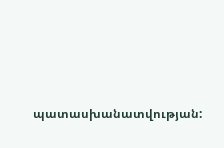պատասխանատվության: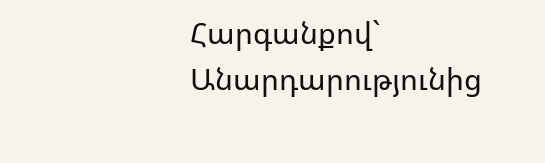Հարգանքով` Անարդարությունից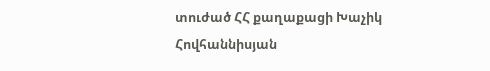տուժած ՀՀ քաղաքացի Խաչիկ Հովհաննիսյան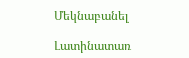Մեկնաբանել

Լատինատառ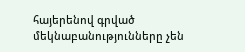հայերենով գրված մեկնաբանությունները չեն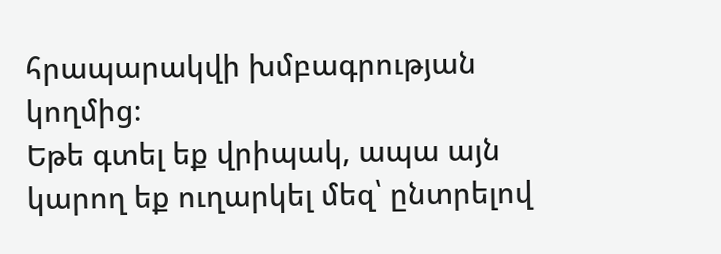հրապարակվի խմբագրության կողմից։
Եթե գտել եք վրիպակ, ապա այն կարող եք ուղարկել մեզ՝ ընտրելով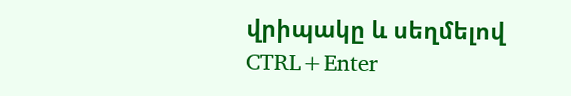վրիպակը և սեղմելով CTRL+Enter